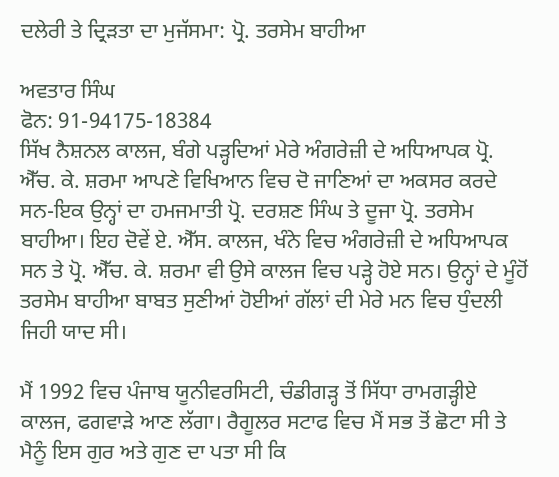ਦਲੇਰੀ ਤੇ ਦ੍ਰਿੜਤਾ ਦਾ ਮੁਜੱਸਮਾ: ਪ੍ਰੋ. ਤਰਸੇਮ ਬਾਹੀਆ

ਅਵਤਾਰ ਸਿੰਘ
ਫੋਨ: 91-94175-18384
ਸਿੱਖ ਨੈਸ਼ਨਲ ਕਾਲਜ, ਬੰਗੇ ਪੜ੍ਹਦਿਆਂ ਮੇਰੇ ਅੰਗਰੇਜ਼ੀ ਦੇ ਅਧਿਆਪਕ ਪ੍ਰੋ. ਐੱਚ. ਕੇ. ਸ਼ਰਮਾ ਆਪਣੇ ਵਿਖਿਆਨ ਵਿਚ ਦੋ ਜਾਣਿਆਂ ਦਾ ਅਕਸਰ ਕਰਦੇ ਸਨ-ਇਕ ਉਨ੍ਹਾਂ ਦਾ ਹਮਜਮਾਤੀ ਪ੍ਰੋ. ਦਰਸ਼ਣ ਸਿੰਘ ਤੇ ਦੂਜਾ ਪ੍ਰੋ. ਤਰਸੇਮ ਬਾਹੀਆ। ਇਹ ਦੋਵੇਂ ਏ. ਐੱਸ. ਕਾਲਜ, ਖੰਨੇ ਵਿਚ ਅੰਗਰੇਜ਼ੀ ਦੇ ਅਧਿਆਪਕ ਸਨ ਤੇ ਪ੍ਰੋ. ਐੱਚ. ਕੇ. ਸ਼ਰਮਾ ਵੀ ਉਸੇ ਕਾਲਜ ਵਿਚ ਪੜ੍ਹੇ ਹੋਏ ਸਨ। ਉਨ੍ਹਾਂ ਦੇ ਮੂੰਹੋਂ ਤਰਸੇਮ ਬਾਹੀਆ ਬਾਬਤ ਸੁਣੀਆਂ ਹੋਈਆਂ ਗੱਲਾਂ ਦੀ ਮੇਰੇ ਮਨ ਵਿਚ ਧੁੰਦਲੀ ਜਿਹੀ ਯਾਦ ਸੀ।

ਮੈਂ 1992 ਵਿਚ ਪੰਜਾਬ ਯੂਨੀਵਰਸਿਟੀ, ਚੰਡੀਗੜ੍ਹ ਤੋਂ ਸਿੱਧਾ ਰਾਮਗੜ੍ਹੀਏ ਕਾਲਜ, ਫਗਵਾੜੇ ਆਣ ਲੱਗਾ। ਰੈਗੂਲਰ ਸਟਾਫ ਵਿਚ ਮੈਂ ਸਭ ਤੋਂ ਛੋਟਾ ਸੀ ਤੇ ਮੈਨੂੰ ਇਸ ਗੁਰ ਅਤੇ ਗੁਣ ਦਾ ਪਤਾ ਸੀ ਕਿ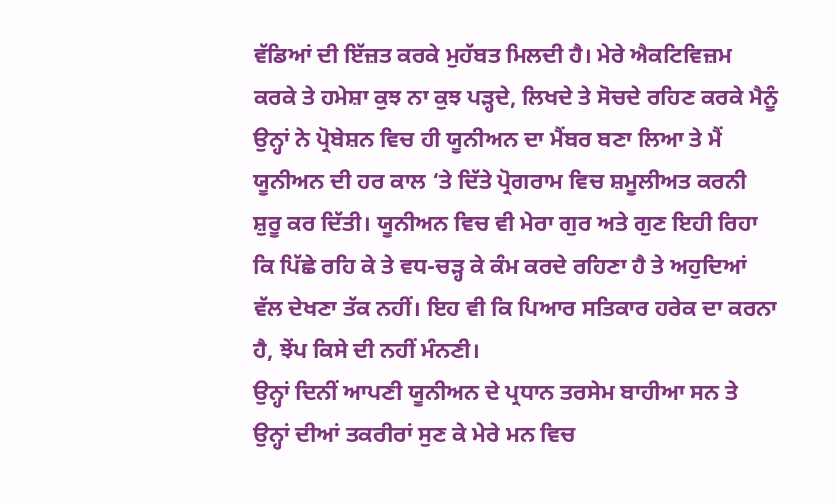ਵੱਡਿਆਂ ਦੀ ਇੱਜ਼ਤ ਕਰਕੇ ਮੁਹੱਬਤ ਮਿਲਦੀ ਹੈ। ਮੇਰੇ ਐਕਟਿਵਿਜ਼ਮ ਕਰਕੇ ਤੇ ਹਮੇਸ਼ਾ ਕੁਝ ਨਾ ਕੁਝ ਪੜ੍ਹਦੇ, ਲਿਖਦੇ ਤੇ ਸੋਚਦੇ ਰਹਿਣ ਕਰਕੇ ਮੈਨੂੰ ਉਨ੍ਹਾਂ ਨੇ ਪ੍ਰੋਬੇਸ਼ਨ ਵਿਚ ਹੀ ਯੂਨੀਅਨ ਦਾ ਮੈਂਬਰ ਬਣਾ ਲਿਆ ਤੇ ਮੈਂ ਯੂਨੀਅਨ ਦੀ ਹਰ ਕਾਲ ‘ਤੇ ਦਿੱਤੇ ਪ੍ਰੋਗਰਾਮ ਵਿਚ ਸ਼ਮੂਲੀਅਤ ਕਰਨੀ ਸ਼ੁਰੂ ਕਰ ਦਿੱਤੀ। ਯੂਨੀਅਨ ਵਿਚ ਵੀ ਮੇਰਾ ਗੁਰ ਅਤੇ ਗੁਣ ਇਹੀ ਰਿਹਾ ਕਿ ਪਿੱਛੇ ਰਹਿ ਕੇ ਤੇ ਵਧ-ਚੜ੍ਹ ਕੇ ਕੰਮ ਕਰਦੇ ਰਹਿਣਾ ਹੈ ਤੇ ਅਹੁਦਿਆਂ ਵੱਲ ਦੇਖਣਾ ਤੱਕ ਨਹੀਂ। ਇਹ ਵੀ ਕਿ ਪਿਆਰ ਸਤਿਕਾਰ ਹਰੇਕ ਦਾ ਕਰਨਾ ਹੈ, ਝੇਂਪ ਕਿਸੇ ਦੀ ਨਹੀਂ ਮੰਨਣੀ।
ਉਨ੍ਹਾਂ ਦਿਨੀਂ ਆਪਣੀ ਯੂਨੀਅਨ ਦੇ ਪ੍ਰਧਾਨ ਤਰਸੇਮ ਬਾਹੀਆ ਸਨ ਤੇ ਉਨ੍ਹਾਂ ਦੀਆਂ ਤਕਰੀਰਾਂ ਸੁਣ ਕੇ ਮੇਰੇ ਮਨ ਵਿਚ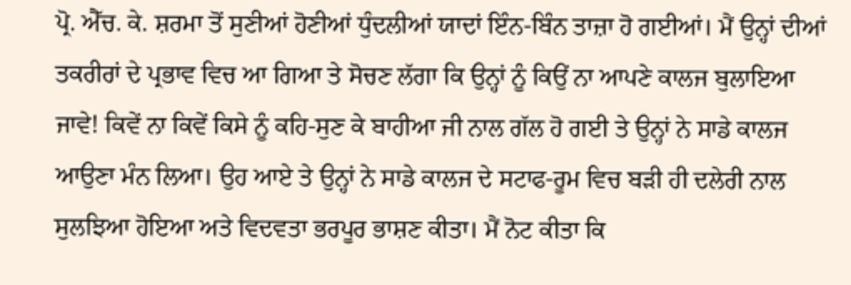ਪ੍ਰੋ. ਐੱਚ. ਕੇ. ਸ਼ਰਮਾ ਤੋਂ ਸੁਣੀਆਂ ਹੋਣੀਆਂ ਧੁੰਦਲੀਆਂ ਯਾਦਾਂ ਇੰਨ-ਬਿੰਨ ਤਾਜ਼ਾ ਹੋ ਗਈਆਂ। ਮੈਂ ਉਨ੍ਹਾਂ ਦੀਆਂ ਤਕਰੀਰਾਂ ਦੇ ਪ੍ਰਭਾਵ ਵਿਚ ਆ ਗਿਆ ਤੇ ਸੋਚਣ ਲੱਗਾ ਕਿ ਉਨ੍ਹਾਂ ਨੂੰ ਕਿਉਂ ਨਾ ਆਪਣੇ ਕਾਲਜ ਬੁਲਾਇਆ ਜਾਵੇ! ਕਿਵੇਂ ਨਾ ਕਿਵੇਂ ਕਿਸੇ ਨੂੰ ਕਹਿ-ਸੁਣ ਕੇ ਬਾਹੀਆ ਜੀ ਨਾਲ ਗੱਲ ਹੋ ਗਈ ਤੇ ਉਨ੍ਹਾਂ ਨੇ ਸਾਡੇ ਕਾਲਜ ਆਉਣਾ ਮੰਨ ਲਿਆ। ਉਹ ਆਏ ਤੇ ਉਨ੍ਹਾਂ ਨੇ ਸਾਡੇ ਕਾਲਜ ਦੇ ਸਟਾਫ-ਰੂਮ ਵਿਚ ਬੜੀ ਹੀ ਦਲੇਰੀ ਨਾਲ ਸੁਲਝਿਆ ਹੋਇਆ ਅਤੇ ਵਿਦਵਤਾ ਭਰਪੂਰ ਭਾਸ਼ਣ ਕੀਤਾ। ਮੈਂ ਨੋਟ ਕੀਤਾ ਕਿ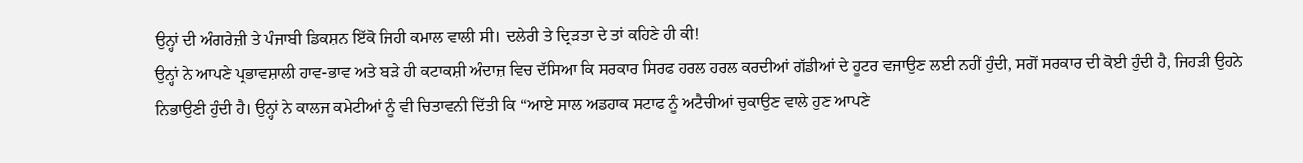ਉਨ੍ਹਾਂ ਦੀ ਅੰਗਰੇਜ਼ੀ ਤੇ ਪੰਜਾਬੀ ਡਿਕਸ਼ਨ ਇੱਕੋ ਜਿਹੀ ਕਮਾਲ ਵਾਲੀ ਸੀ। ਦਲੇਰੀ ਤੇ ਦ੍ਰਿੜਤਾ ਦੇ ਤਾਂ ਕਹਿਣੇ ਹੀ ਕੀ!
ਉਨ੍ਹਾਂ ਨੇ ਆਪਣੇ ਪ੍ਰਭਾਵਸ਼ਾਲੀ ਹਾਵ-ਭਾਵ ਅਤੇ ਬੜੇ ਹੀ ਕਟਾਕਸ਼ੀ ਅੰਦਾਜ਼ ਵਿਚ ਦੱਸਿਆ ਕਿ ਸਰਕਾਰ ਸਿਰਫ ਹਰਲ ਹਰਲ ਕਰਦੀਆਂ ਗੱਡੀਆਂ ਦੇ ਹੂਟਰ ਵਜਾਉਣ ਲਈ ਨਹੀਂ ਹੁੰਦੀ, ਸਗੋਂ ਸਰਕਾਰ ਦੀ ਕੋਈ ਹੁੰਦੀ ਹੈ, ਜਿਹੜੀ ਉਹਨੇ ਨਿਭਾਉਣੀ ਹੁੰਦੀ ਹੈ। ਉਨ੍ਹਾਂ ਨੇ ਕਾਲਜ ਕਮੇਟੀਆਂ ਨੂੰ ਵੀ ਚਿਤਾਵਨੀ ਦਿੱਤੀ ਕਿ “ਆਏ ਸਾਲ ਅਡਹਾਕ ਸਟਾਫ ਨੂੰ ਅਟੈਚੀਆਂ ਚੁਕਾਉਣ ਵਾਲੇ ਹੁਣ ਆਪਣੇ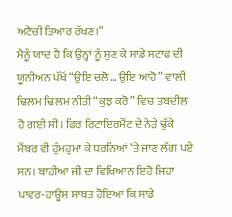ਅਟੈਚੀ ਤਿਆਰ ਰੱਖਣ।”
ਮੈਨੂੰ ਯਾਦ ਹੈ ਕਿ ਉਨ੍ਹਾਂ ਨੂੰ ਸੁਣ ਕੇ ਸਾਡੇ ਸਟਾਫ ਦੀ ਯੂਨੀਅਨ ਪੱਖੋਂ “ਉਇ ਚਲੋ… ਉਇ ਆਹੋ” ਵਾਲੀ ਢਿਲਮ ਢਿਲਮ ਨੀਤੀ “ਕੁਝ ਕਰੋ” ਵਿਚ ਤਬਦੀਲ ਹੋ ਗਈ ਸੀ। ਫਿਰ ਰਿਟਾਇਰਮੈਂਟ ਦੇ ਨੇੜੇ ਢੁੱਕੇ ਮੈਂਬਰ ਵੀ ਹੁੰਮਹੁਮਾ ਕੇ ਧਰਨਿਆਂ ‘ਤੇ ਜਾਣ ਲੱਗ ਪਏ ਸਨ। ਬਾਹੀਆ ਜੀ ਦਾ ਵਿਖਿਆਨ ਇਹੋ ਜਿਹਾ ਪਾਵਰ-ਹਾਊਸ ਸਾਬਤ ਹੋਇਆ ਕਿ ਸਾਡੇ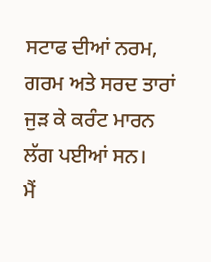ਸਟਾਫ ਦੀਆਂ ਨਰਮ, ਗਰਮ ਅਤੇ ਸਰਦ ਤਾਰਾਂ ਜੁੜ ਕੇ ਕਰੰਟ ਮਾਰਨ ਲੱਗ ਪਈਆਂ ਸਨ।
ਮੈਂ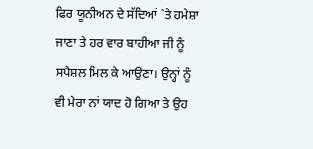ਫਿਰ ਯੂਨੀਅਨ ਦੇ ਸੱਦਿਆਂ `ਤੇ ਹਮੇਸ਼ਾ ਜਾਣਾ ਤੇ ਹਰ ਵਾਰ ਬਾਹੀਆ ਜੀ ਨੂੰ ਸਪੈਸ਼ਲ ਮਿਲ ਕੇ ਆਉਣਾ। ਉਨ੍ਹਾਂ ਨੂੰ ਵੀ ਮੇਰਾ ਨਾਂ ਯਾਦ ਹੋ ਗਿਆ ਤੇ ਉਹ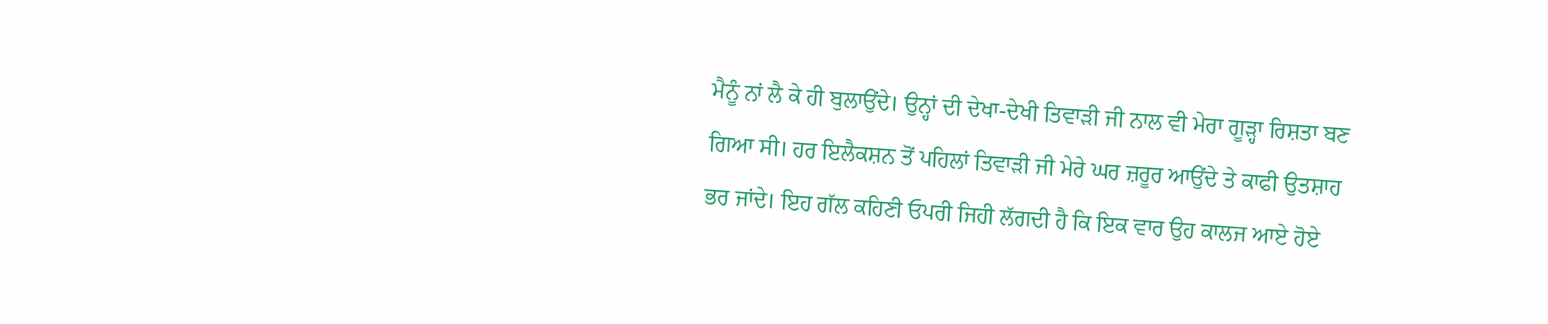ਮੈਨੂੰ ਨਾਂ ਲੈ ਕੇ ਹੀ ਬੁਲਾਉਂਦੇ। ਉਨ੍ਹਾਂ ਦੀ ਦੇਖਾ-ਦੇਖੀ ਤਿਵਾੜੀ ਜੀ ਨਾਲ ਵੀ ਮੇਰਾ ਗੂੜ੍ਹਾ ਰਿਸ਼ਤਾ ਬਣ ਗਿਆ ਸੀ। ਹਰ ਇਲੈਕਸ਼ਨ ਤੋਂ ਪਹਿਲਾਂ ਤਿਵਾੜੀ ਜੀ ਮੇਰੇ ਘਰ ਜ਼ਰੂਰ ਆਉਂਦੇ ਤੇ ਕਾਫੀ ਉਤਸ਼ਾਹ ਭਰ ਜਾਂਦੇ। ਇਹ ਗੱਲ ਕਹਿਣੀ ਓਪਰੀ ਜਿਹੀ ਲੱਗਦੀ ਹੈ ਕਿ ਇਕ ਵਾਰ ਉਹ ਕਾਲਜ ਆਏ ਹੋਏ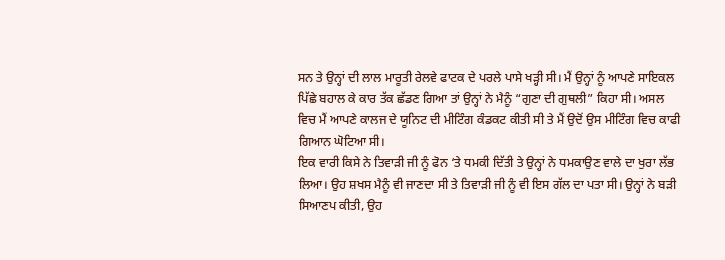ਸਨ ਤੇ ਉਨ੍ਹਾਂ ਦੀ ਲਾਲ ਮਾਰੂਤੀ ਰੇਲਵੇ ਫਾਟਕ ਦੇ ਪਰਲੇ ਪਾਸੇ ਖੜ੍ਹੀ ਸੀ। ਮੈਂ ਉਨ੍ਹਾਂ ਨੂੰ ਆਪਣੇ ਸਾਇਕਲ ਪਿੱਛੇ ਬਹਾਲ ਕੇ ਕਾਰ ਤੱਕ ਛੱਡਣ ਗਿਆ ਤਾਂ ਉਨ੍ਹਾਂ ਨੇ ਮੈਨੂੰ “ਗੁਣਾ ਦੀ ਗੁਥਲੀ” ਕਿਹਾ ਸੀ। ਅਸਲ ਵਿਚ ਮੈਂ ਆਪਣੇ ਕਾਲਜ ਦੇ ਯੂਨਿਟ ਦੀ ਮੀਟਿੰਗ ਕੰਡਕਟ ਕੀਤੀ ਸੀ ਤੇ ਮੈਂ ਉਦੋਂ ਉਸ ਮੀਟਿੰਗ ਵਿਚ ਕਾਫੀ ਗਿਆਨ ਘੋਟਿਆ ਸੀ।
ਇਕ ਵਾਰੀ ਕਿਸੇ ਨੇ ਤਿਵਾੜੀ ਜੀ ਨੂੰ ਫੋਨ ‘ਤੇ ਧਮਕੀ ਦਿੱਤੀ ਤੇ ਉਨ੍ਹਾਂ ਨੇ ਧਮਕਾਉਣ ਵਾਲੇ ਦਾ ਖੁਰਾ ਲੱਭ ਲਿਆ। ਉਹ ਸ਼ਖਸ ਮੈਨੂੰ ਵੀ ਜਾਣਦਾ ਸੀ ਤੇ ਤਿਵਾੜੀ ਜੀ ਨੂੰ ਵੀ ਇਸ ਗੱਲ ਦਾ ਪਤਾ ਸੀ। ਉਨ੍ਹਾਂ ਨੇ ਬੜੀ ਸਿਆਣਪ ਕੀਤੀ, ਉਹ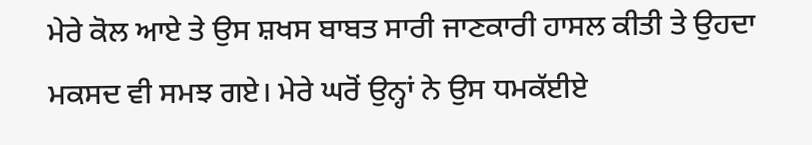ਮੇਰੇ ਕੋਲ ਆਏ ਤੇ ਉਸ ਸ਼ਖਸ ਬਾਬਤ ਸਾਰੀ ਜਾਣਕਾਰੀ ਹਾਸਲ ਕੀਤੀ ਤੇ ਉਹਦਾ ਮਕਸਦ ਵੀ ਸਮਝ ਗਏ। ਮੇਰੇ ਘਰੋਂ ਉਨ੍ਹਾਂ ਨੇ ਉਸ ਧਮਕੱਈਏ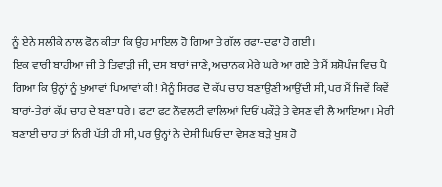ਨੂੰ ਏਨੇ ਸਲੀਕੇ ਨਾਲ ਫੋਨ ਕੀਤਾ ਕਿ ਉਹ ਮਾਇਲ ਹੋ ਗਿਆ ਤੇ ਗੱਲ ਰਫਾ-ਦਫਾ ਹੋ ਗਈ।
ਇਕ ਵਾਰੀ ਬਾਹੀਆ ਜੀ ਤੇ ਤਿਵਾੜੀ ਜੀ, ਦਸ ਬਾਰਾਂ ਜਾਣੇ, ਅਚਾਨਕ ਮੇਰੇ ਘਰੇ ਆ ਗਏ ਤੇ ਮੈਂ ਸ਼ਸ਼ੋਪੰਜ ਵਿਚ ਪੈ ਗਿਆ ਕਿ ਉਨ੍ਹਾਂ ਨੂੰ ਖੁਆਵਾਂ ਪਿਆਵਾਂ ਕੀ! ਮੈਨੂੰ ਸਿਰਫ ਦੋ ਕੱਪ ਚਾਹ ਬਣਾਉਣੀ ਆਉਂਦੀ ਸੀ, ਪਰ ਮੈਂ ਜਿਵੇਂ ਕਿਵੇਂ ਬਾਰਾਂ-ਤੇਰਾਂ ਕੱਪ ਚਾਹ ਦੇ ਬਣਾ ਧਰੇ। ਫਟਾ ਫਟ ਨੌਵਲਟੀ ਵਾਲਿਆਂ ਦਿਓਂ ਪਕੌੜੇ ਤੇ ਵੇਸਣ ਵੀ ਲੈ ਆਇਆ। ਮੇਰੀ ਬਣਾਈ ਚਾਹ ਤਾਂ ਨਿਰੀ ਪੱਤੀ ਹੀ ਸੀ, ਪਰ ਉਨ੍ਹਾਂ ਨੇ ਦੇਸੀ ਘਿਓ ਦਾ ਵੇਸਣ ਬੜੇ ਖੁਸ਼ ਹੋ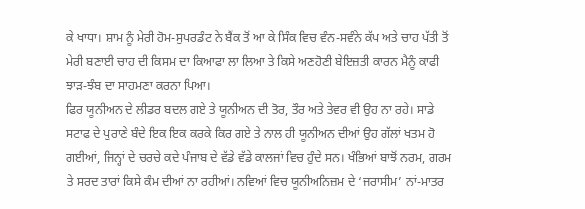ਕੇ ਖਾਧਾ। ਸ਼ਾਮ ਨੂੰ ਮੇਰੀ ਹੋਮ-ਸੁਪਰਡੰਟ ਨੇ ਬੈਂਕ ਤੋਂ ਆ ਕੇ ਸਿੰਕ ਵਿਚ ਵੰਨ-ਸਵੰਨੇ ਕੱਪ ਅਤੇ ਚਾਹ ਪੱਤੀ ਤੋਂ ਮੇਰੀ ਬਣਾਈ ਚਾਹ ਦੀ ਕਿਸਮ ਦਾ ਕਿਆਫਾ ਲਾ ਲਿਆ ਤੇ ਕਿਸੇ ਅਣਹੋਣੀ ਬੇਇਜ਼ਤੀ ਕਾਰਨ ਮੈਨੂੰ ਕਾਫੀ ਝਾੜ-ਝੰਬ ਦਾ ਸਾਹਮਣਾ ਕਰਨਾ ਪਿਆ।
ਫਿਰ ਯੂਨੀਅਨ ਦੇ ਲੀਡਰ ਬਦਲ ਗਏ ਤੇ ਯੂਨੀਅਨ ਦੀ ਤੋਰ, ਤੌਰ ਅਤੇ ਤੇਵਰ ਵੀ ਉਹ ਨਾ ਰਹੇ। ਸਾਡੇ ਸਟਾਫ ਦੇ ਪੁਰਾਣੇ ਬੰਦੇ ਇਕ ਇਕ ਕਰਕੇ ਕਿਰ ਗਏ ਤੇ ਨਾਲ ਹੀ ਯੂਨੀਅਨ ਦੀਆਂ ਉਹ ਗੱਲਾਂ ਖਤਮ ਹੋ ਗਈਆਂ, ਜਿਨ੍ਹਾਂ ਦੇ ਚਰਚੇ ਕਦੇ ਪੰਜਾਬ ਦੇ ਵੱਡੇ ਵੱਡੇ ਕਾਲਜਾਂ ਵਿਚ ਹੁੰਦੇ ਸਨ। ਖੰਭਿਆਂ ਬਾਝੋਂ ਨਰਮ, ਗਰਮ ਤੇ ਸਰਦ ਤਾਰਾਂ ਕਿਸੇ ਕੰਮ ਦੀਆਂ ਨਾ ਰਹੀਆਂ। ਨਵਿਆਂ ਵਿਚ ਯੂਨੀਅਨਿਜ਼ਮ ਦੇ ‘ਜਰਾਸੀਮ’ ਨਾਂ-ਮਾਤਰ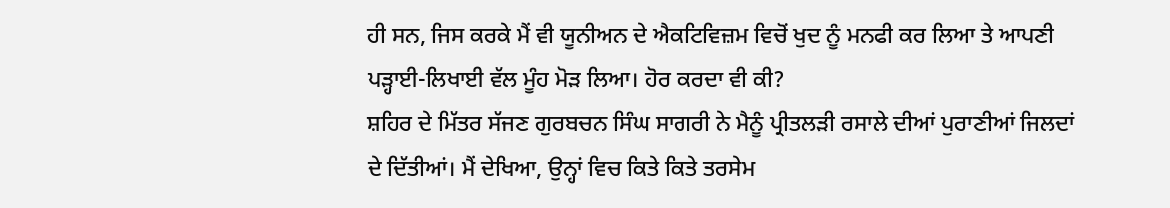ਹੀ ਸਨ, ਜਿਸ ਕਰਕੇ ਮੈਂ ਵੀ ਯੂਨੀਅਨ ਦੇ ਐਕਟਿਵਿਜ਼ਮ ਵਿਚੋਂ ਖੁਦ ਨੂੰ ਮਨਫੀ ਕਰ ਲਿਆ ਤੇ ਆਪਣੀ ਪੜ੍ਹਾਈ-ਲਿਖਾਈ ਵੱਲ ਮੂੰਹ ਮੋੜ ਲਿਆ। ਹੋਰ ਕਰਦਾ ਵੀ ਕੀ?
ਸ਼ਹਿਰ ਦੇ ਮਿੱਤਰ ਸੱਜਣ ਗੁਰਬਚਨ ਸਿੰਘ ਸਾਗਰੀ ਨੇ ਮੈਨੂੰ ਪ੍ਰੀਤਲੜੀ ਰਸਾਲੇ ਦੀਆਂ ਪੁਰਾਣੀਆਂ ਜਿਲਦਾਂ ਦੇ ਦਿੱਤੀਆਂ। ਮੈਂ ਦੇਖਿਆ, ਉਨ੍ਹਾਂ ਵਿਚ ਕਿਤੇ ਕਿਤੇ ਤਰਸੇਮ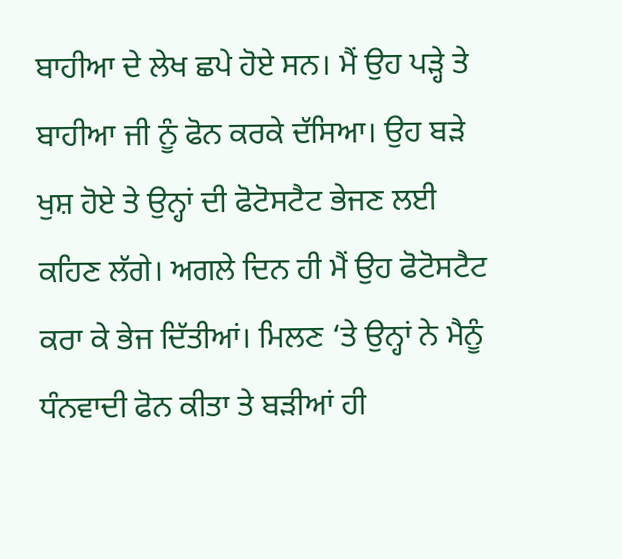ਬਾਹੀਆ ਦੇ ਲੇਖ ਛਪੇ ਹੋਏ ਸਨ। ਮੈਂ ਉਹ ਪੜ੍ਹੇ ਤੇ ਬਾਹੀਆ ਜੀ ਨੂੰ ਫੋਨ ਕਰਕੇ ਦੱਸਿਆ। ਉਹ ਬੜੇ ਖੁਸ਼ ਹੋਏ ਤੇ ਉਨ੍ਹਾਂ ਦੀ ਫੋਟੋਸਟੈਟ ਭੇਜਣ ਲਈ ਕਹਿਣ ਲੱਗੇ। ਅਗਲੇ ਦਿਨ ਹੀ ਮੈਂ ਉਹ ਫੋਟੋਸਟੈਟ ਕਰਾ ਕੇ ਭੇਜ ਦਿੱਤੀਆਂ। ਮਿਲਣ ‘ਤੇ ਉਨ੍ਹਾਂ ਨੇ ਮੈਨੂੰ ਧੰਨਵਾਦੀ ਫੋਨ ਕੀਤਾ ਤੇ ਬੜੀਆਂ ਹੀ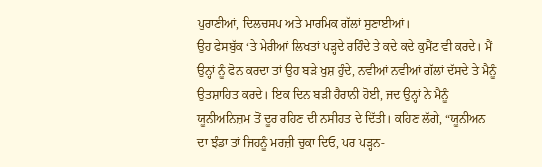ਪੁਰਾਣੀਆਂ, ਦਿਲਚਸਪ ਅਤੇ ਮਾਰਮਿਕ ਗੱਲਾਂ ਸੁਣਾਈਆਂ।
ਉਹ ਫੇਸਬੁੱਕ ‘ਤੇ ਮੇਰੀਆਂ ਲਿਖਤਾਂ ਪੜ੍ਹਦੇ ਰਹਿੰਦੇ ਤੇ ਕਦੇ ਕਦੇ ਕੁਮੈਂਟ ਵੀ ਕਰਦੇ। ਮੈਂ ਉਨ੍ਹਾਂ ਨੂੰ ਫੋਨ ਕਰਦਾ ਤਾਂ ਉਹ ਬੜੇ ਖੁਸ਼ ਹੁੰਦੇ, ਨਵੀਆਂ ਨਵੀਆਂ ਗੱਲਾਂ ਦੱਸਦੇ ਤੇ ਮੈਨੂੰ ਉਤਸ਼ਾਹਿਤ ਕਰਦੇ। ਇਕ ਦਿਨ ਬੜੀ ਹੈਰਾਨੀ ਹੋਈ, ਜਦ ਉਨ੍ਹਾਂ ਨੇ ਮੈਨੂੰ ਯੂਨੀਅਨਿਜ਼ਮ ਤੋਂ ਦੂਰ ਰਹਿਣ ਦੀ ਨਸੀਹਤ ਦੇ ਦਿੱਤੀ। ਕਹਿਣ ਲੱਗੇ, “ਯੂਨੀਅਨ ਦਾ ਝੰਡਾ ਤਾਂ ਜਿਹਨੂੰ ਮਰਜ਼ੀ ਚੁਕਾ ਦਿਓ, ਪਰ ਪੜ੍ਹਨ-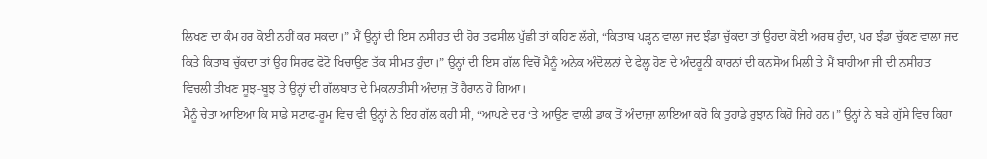ਲਿਖਣ ਦਾ ਕੰਮ ਹਰ ਕੋਈ ਨਹੀਂ ਕਰ ਸਕਦਾ।” ਮੈਂ ਉਨ੍ਹਾਂ ਦੀ ਇਸ ਨਸੀਹਤ ਦੀ ਹੋਰ ਤਫਸੀਲ ਪੁੱਛੀ ਤਾਂ ਕਹਿਣ ਲੱਗੇ, “ਕਿਤਾਬ ਪੜ੍ਹਨ ਵਾਲਾ ਜਦ ਝੰਡਾ ਚੁੱਕਦਾ ਤਾਂ ਉਹਦਾ ਕੋਈ ਅਰਥ ਹੁੰਦਾ, ਪਰ ਝੰਡਾ ਚੁੱਕਣ ਵਾਲਾ ਜਦ ਕਿਤੇ ਕਿਤਾਬ ਚੁੱਕਦਾ ਤਾਂ ਉਹ ਸਿਰਫ ਫੋਟੋ ਖਿਚਾਉਣ ਤੱਕ ਸੀਮਤ ਹੁੰਦਾ।” ਉਨ੍ਹਾਂ ਦੀ ਇਸ ਗੱਲ ਵਿਚੋਂ ਮੈਨੂੰ ਅਨੇਕ ਅੰਦੋਲਨਾਂ ਦੇ ਫੇਲ੍ਹ ਹੋਣ ਦੇ ਅੰਦਰੂਨੀ ਕਾਰਨਾਂ ਦੀ ਕਨਸੋਅ ਮਿਲੀ ਤੇ ਮੈਂ ਬਾਹੀਆ ਜੀ ਦੀ ਨਸੀਹਤ ਵਿਚਲੀ ਤੀਖਣ ਸੂਝ-ਬੂਝ ਤੇ ਉਨ੍ਹਾਂ ਦੀ ਗੱਲਬਾਤ ਦੇ ਮਿਕਨਾਤੀਸੀ ਅੰਦਾਜ਼ ਤੋਂ ਹੈਰਾਨ ਹੋ ਗਿਆ।
ਮੈਨੂੰ ਚੇਤਾ ਆਇਆ ਕਿ ਸਾਡੇ ਸਟਾਫ-ਰੂਮ ਵਿਚ ਵੀ ਉਨ੍ਹਾਂ ਨੇ ਇਹ ਗੱਲ ਕਹੀ ਸੀ, “ਆਪਣੇ ਦਰ ‘ਤੇ ਆਉਣ ਵਾਲੀ ਡਾਕ ਤੋਂ ਅੰਦਾਜ਼ਾ ਲਾਇਆ ਕਰੋ ਕਿ ਤੁਹਾਡੇ ਰੁਝਾਨ ਕਿਹੋ ਜਿਹੇ ਹਨ।” ਉਨ੍ਹਾਂ ਨੇ ਬੜੇ ਗੁੱਸੇ ਵਿਚ ਕਿਹਾ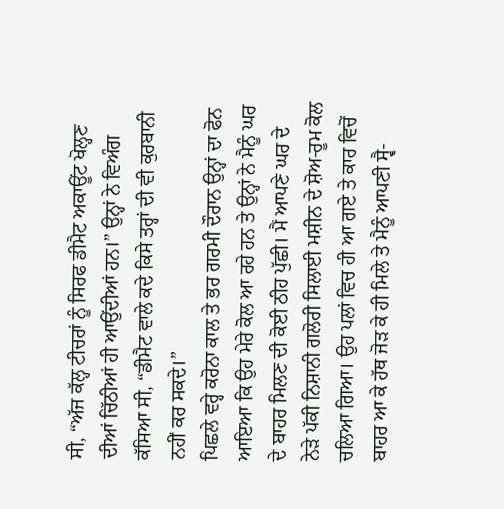ਸੀ, “ਅੱਜ ਕੱਲ੍ਹ ਟੀਚਰਾਂ ਨੂੰ ਸਿਰਫ ਡੀਮੈਟ ਅਕਾਊਂਟ ਖੋਲ੍ਹਣ ਦੀਆਂ ਚਿੱਠੀਆਂ ਹੀ ਆਉਂਦੀਆਂ ਹਨ।” ਉਨ੍ਹਾਂ ਨੇ ਵਿਅੰਗ ਕੱਸਿਆ ਸੀ, “ਡੀਮੈਟ ਵਾਲੇ ਕਦੇ ਕਿਸੇ ਤਰ੍ਹਾਂ ਦੀ ਵੀ ਕੁਰਬਾਨੀ ਨਹੀਂ ਕਰ ਸਕਦੇ।”
ਪਿਛਲੇ ਵਰ੍ਹੇ ਕਰੋਨਾ ਕਾਲ ਤੇ ਭਰ ਗਰਮੀ ਦੌਰਾਨ ਉਨ੍ਹਾਂ ਦਾ ਫੋਨ ਆਇਆ ਕਿ ਉਹ ਮੇਰੇ ਕੋਲ ਆ ਰਹੇ ਹਨ ਤੇ ਉਨ੍ਹਾਂ ਨੇ ਮੈਨੂੰ ਘਰ ਦੇ ਬਾਹਰ ਮਿਲਣ ਦੀ ਕੋਈ ਠੀਹ ਪੁੱਛੀ। ਮੈਂ ਆਪਣੇ ਘਰ ਦੇ ਨੇੜੇ ਪੱਕੀ ਨਿਸ਼ਾਨੀ ਗਲੋਰੀ ਸਿਲਾਈ ਮਸ਼ੀਨ ਦੇ ਸ਼ੋਅ-ਰੂਮ ਕੋਲ ਚਲਿਆ ਗਿਆ। ਉਹ ਪਲਾਂ ਵਿਚ ਹੀ ਆ ਗਏ ਤੇ ਕਾਰ ਵਿਚੋਂ ਬਾਹਰ ਆ ਕੇ ਹੱਥ ਜੋੜ ਕੇ ਹੀ ਮਿਲੇ ਤੇ ਮੈਨੂੰ ਆਪਣੀ ਸ੍ਵੈ-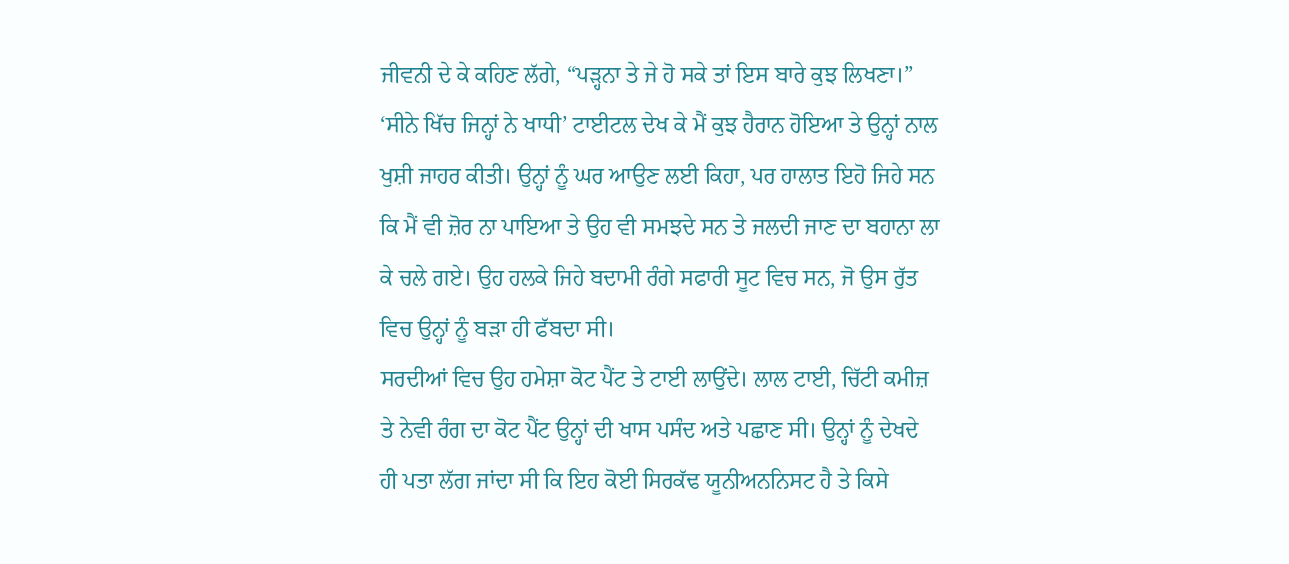ਜੀਵਨੀ ਦੇ ਕੇ ਕਹਿਣ ਲੱਗੇ, “ਪੜ੍ਹਨਾ ਤੇ ਜੇ ਹੋ ਸਕੇ ਤਾਂ ਇਸ ਬਾਰੇ ਕੁਝ ਲਿਖਣਾ।”
‘ਸੀਨੇ ਖਿੱਚ ਜਿਨ੍ਹਾਂ ਨੇ ਖਾਧੀ’ ਟਾਈਟਲ ਦੇਖ ਕੇ ਮੈਂ ਕੁਝ ਹੈਰਾਨ ਹੋਇਆ ਤੇ ਉਨ੍ਹਾਂ ਨਾਲ ਖੁਸ਼ੀ ਜਾਹਰ ਕੀਤੀ। ਉਨ੍ਹਾਂ ਨੂੰ ਘਰ ਆਉਣ ਲਈ ਕਿਹਾ, ਪਰ ਹਾਲਾਤ ਇਹੋ ਜਿਹੇ ਸਨ ਕਿ ਮੈਂ ਵੀ ਜ਼ੋਰ ਨਾ ਪਾਇਆ ਤੇ ਉਹ ਵੀ ਸਮਝਦੇ ਸਨ ਤੇ ਜਲਦੀ ਜਾਣ ਦਾ ਬਹਾਨਾ ਲਾ ਕੇ ਚਲੇ ਗਏ। ਉਹ ਹਲਕੇ ਜਿਹੇ ਬਦਾਮੀ ਰੰਗੇ ਸਫਾਰੀ ਸੂਟ ਵਿਚ ਸਨ, ਜੋ ਉਸ ਰੁੱਤ ਵਿਚ ਉਨ੍ਹਾਂ ਨੂੰ ਬੜਾ ਹੀ ਫੱਬਦਾ ਸੀ।
ਸਰਦੀਆਂ ਵਿਚ ਉਹ ਹਮੇਸ਼ਾ ਕੋਟ ਪੈਂਟ ਤੇ ਟਾਈ ਲਾਉਂਦੇ। ਲਾਲ ਟਾਈ, ਚਿੱਟੀ ਕਮੀਜ਼ ਤੇ ਨੇਵੀ ਰੰਗ ਦਾ ਕੋਟ ਪੈਂਟ ਉਨ੍ਹਾਂ ਦੀ ਖਾਸ ਪਸੰਦ ਅਤੇ ਪਛਾਣ ਸੀ। ਉਨ੍ਹਾਂ ਨੂੰ ਦੇਖਦੇ ਹੀ ਪਤਾ ਲੱਗ ਜਾਂਦਾ ਸੀ ਕਿ ਇਹ ਕੋਈ ਸਿਰਕੱਢ ਯੂਨੀਅਨਨਿਸਟ ਹੈ ਤੇ ਕਿਸੇ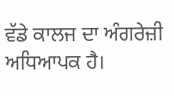ਵੱਡੇ ਕਾਲਜ ਦਾ ਅੰਗਰੇਜ਼ੀ ਅਧਿਆਪਕ ਹੈ।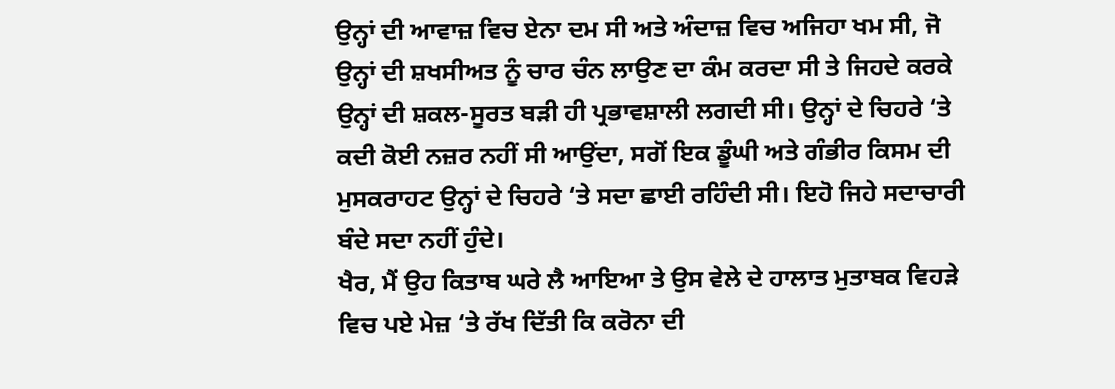ਉਨ੍ਹਾਂ ਦੀ ਆਵਾਜ਼ ਵਿਚ ਏਨਾ ਦਮ ਸੀ ਅਤੇ ਅੰਦਾਜ਼ ਵਿਚ ਅਜਿਹਾ ਖਮ ਸੀ, ਜੋ ਉਨ੍ਹਾਂ ਦੀ ਸ਼ਖਸੀਅਤ ਨੂੰ ਚਾਰ ਚੰਨ ਲਾਉਣ ਦਾ ਕੰਮ ਕਰਦਾ ਸੀ ਤੇ ਜਿਹਦੇ ਕਰਕੇ ਉਨ੍ਹਾਂ ਦੀ ਸ਼ਕਲ-ਸੂਰਤ ਬੜੀ ਹੀ ਪ੍ਰਭਾਵਸ਼ਾਲੀ ਲਗਦੀ ਸੀ। ਉਨ੍ਹਾਂ ਦੇ ਚਿਹਰੇ ‘ਤੇ ਕਦੀ ਕੋਈ ਨਜ਼ਰ ਨਹੀਂ ਸੀ ਆਉਂਦਾ, ਸਗੋਂ ਇਕ ਡੂੰਘੀ ਅਤੇ ਗੰਭੀਰ ਕਿਸਮ ਦੀ ਮੁਸਕਰਾਹਟ ਉਨ੍ਹਾਂ ਦੇ ਚਿਹਰੇ ‘ਤੇ ਸਦਾ ਛਾਈ ਰਹਿੰਦੀ ਸੀ। ਇਹੋ ਜਿਹੇ ਸਦਾਚਾਰੀ ਬੰਦੇ ਸਦਾ ਨਹੀਂ ਹੁੰਦੇ।
ਖੈਰ, ਮੈਂ ਉਹ ਕਿਤਾਬ ਘਰੇ ਲੈ ਆਇਆ ਤੇ ਉਸ ਵੇਲੇ ਦੇ ਹਾਲਾਤ ਮੁਤਾਬਕ ਵਿਹੜੇ ਵਿਚ ਪਏ ਮੇਜ਼ ‘ਤੇ ਰੱਖ ਦਿੱਤੀ ਕਿ ਕਰੋਨਾ ਦੀ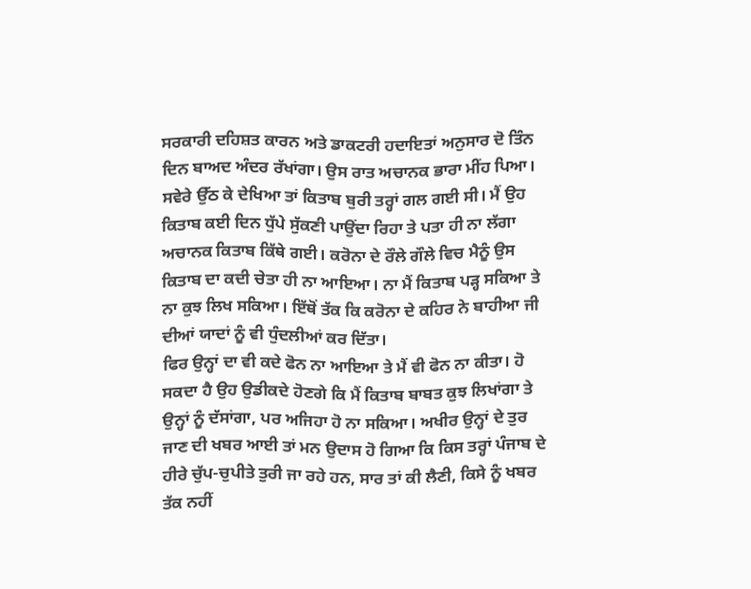ਸਰਕਾਰੀ ਦਹਿਸ਼ਤ ਕਾਰਨ ਅਤੇ ਡਾਕਟਰੀ ਹਦਾਇਤਾਂ ਅਨੁਸਾਰ ਦੋ ਤਿੰਨ ਦਿਨ ਬਾਅਦ ਅੰਦਰ ਰੱਖਾਂਗਾ। ਉਸ ਰਾਤ ਅਚਾਨਕ ਭਾਰਾ ਮੀਂਹ ਪਿਆ। ਸਵੇਰੇ ਉੱਠ ਕੇ ਦੇਖਿਆ ਤਾਂ ਕਿਤਾਬ ਬੁਰੀ ਤਰ੍ਹਾਂ ਗਲ ਗਈ ਸੀ। ਮੈਂ ਉਹ ਕਿਤਾਬ ਕਈ ਦਿਨ ਧੁੱਪੇ ਸੁੱਕਣੀ ਪਾਉਂਦਾ ਰਿਹਾ ਤੇ ਪਤਾ ਹੀ ਨਾ ਲੱਗਾ ਅਚਾਨਕ ਕਿਤਾਬ ਕਿੱਥੇ ਗਈ। ਕਰੋਨਾ ਦੇ ਰੌਲੇ ਗੌਲੇ ਵਿਚ ਮੈਨੂੰ ਉਸ ਕਿਤਾਬ ਦਾ ਕਦੀ ਚੇਤਾ ਹੀ ਨਾ ਆਇਆ। ਨਾ ਮੈਂ ਕਿਤਾਬ ਪੜ੍ਹ ਸਕਿਆ ਤੇ ਨਾ ਕੁਝ ਲਿਖ ਸਕਿਆ। ਇੱਥੋਂ ਤੱਕ ਕਿ ਕਰੋਨਾ ਦੇ ਕਹਿਰ ਨੇ ਬਾਹੀਆ ਜੀ ਦੀਆਂ ਯਾਦਾਂ ਨੂੰ ਵੀ ਧੁੰਦਲੀਆਂ ਕਰ ਦਿੱਤਾ।
ਫਿਰ ਉਨ੍ਹਾਂ ਦਾ ਵੀ ਕਦੇ ਫੋਨ ਨਾ ਆਇਆ ਤੇ ਮੈਂ ਵੀ ਫੋਨ ਨਾ ਕੀਤਾ। ਹੋ ਸਕਦਾ ਹੈ ਉਹ ਉਡੀਕਦੇ ਹੋਣਗੇ ਕਿ ਮੈਂ ਕਿਤਾਬ ਬਾਬਤ ਕੁਝ ਲਿਖਾਂਗਾ ਤੇ ਉਨ੍ਹਾਂ ਨੂੰ ਦੱਸਾਂਗਾ, ਪਰ ਅਜਿਹਾ ਹੋ ਨਾ ਸਕਿਆ। ਅਖੀਰ ਉਨ੍ਹਾਂ ਦੇ ਤੁਰ ਜਾਣ ਦੀ ਖਬਰ ਆਈ ਤਾਂ ਮਨ ਉਦਾਸ ਹੋ ਗਿਆ ਕਿ ਕਿਸ ਤਰ੍ਹਾਂ ਪੰਜਾਬ ਦੇ ਹੀਰੇ ਚੁੱਪ-ਚੁਪੀਤੇ ਤੁਰੀ ਜਾ ਰਹੇ ਹਨ, ਸਾਰ ਤਾਂ ਕੀ ਲੈਣੀ, ਕਿਸੇ ਨੂੰ ਖਬਰ ਤੱਕ ਨਹੀਂ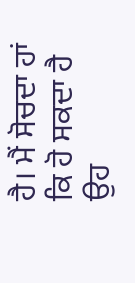ਹੈ। ਮੈਂ ਸੋਚਦਾ ਹਾਂ ਕਿ ਹੋ ਸਕਦਾ ਹੈ ਉਹ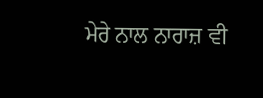ਮੇਰੇ ਨਾਲ ਨਾਰਾਜ਼ ਵੀ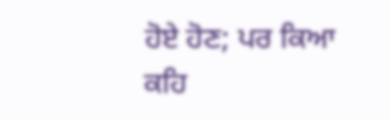ਹੋਏ ਹੋਣ; ਪਰ ਕਿਆ ਕਹਿ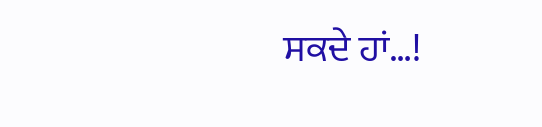ਸਕਦੇ ਹਾਂ…!